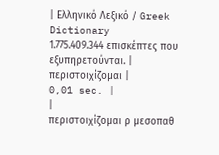| Ελληνικό Λεξικό / Greek Dictionary 1.775.409.344 επισκέπτες που εξυπηρετούνται. |
περιστοιχίζομαι |
0,01 sec. |
|
περιστοιχίζομαι ρ μεσοπαθ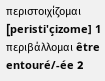περιστοιχίζομαι [peristi'çizome] 1 περιβάλλομαι être entouré/-ée 2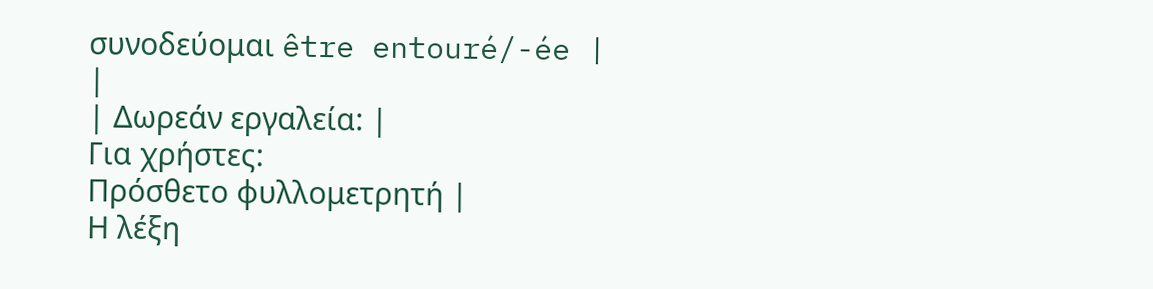συνοδεύομαι être entouré/-ée |
|
| Δωρεάν εργαλεία: |
Για χρήστες:
Πρόσθετο φυλλομετρητή |
Η λέξη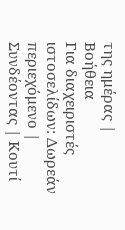της ημέρας |
Βοήθεια
Για διαχειριστές ιστοσελίδων: Δωρεάν περιεχόμενο | Συνδέοντας | Κουτί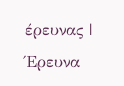έρευνας | Έρευνα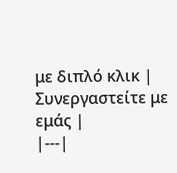με διπλό κλικ | Συνεργαστείτε με εμάς |
|---|